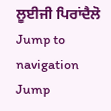ਲੂਈਜੀ ਪਿਰਾਂਦੈਲੋ
Jump to navigation
Jump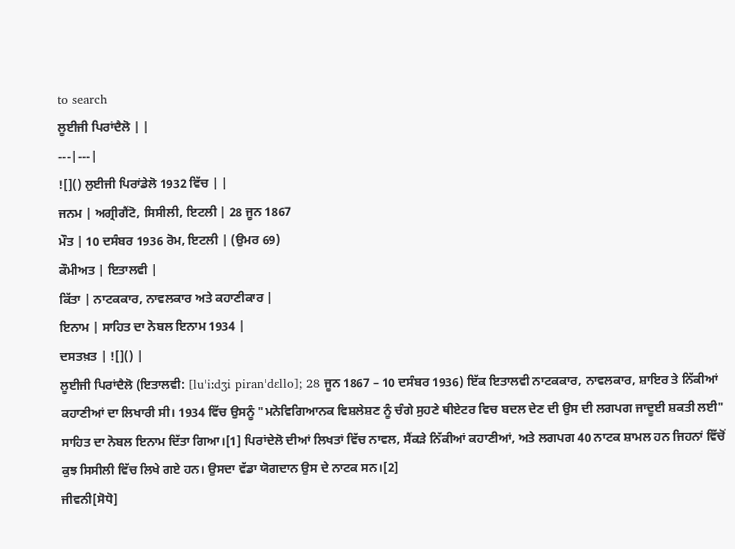to search
ਲੂਈਜੀ ਪਿਰਾਂਦੈਲੋ | |
---|---|
![]() ਲੁਈਜੀ ਪਿਰਾਂਡੇਲੋ 1932 ਵਿੱਚ | |
ਜਨਮ | ਅਗ੍ਰੀਗੈਂਟੋ, ਸਿਸੀਲੀ, ਇਟਲੀ | 28 ਜੂਨ 1867
ਮੌਤ | 10 ਦਸੰਬਰ 1936 ਰੋਮ, ਇਟਲੀ | (ਉਮਰ 69)
ਕੌਮੀਅਤ | ਇਤਾਲਵੀ |
ਕਿੱਤਾ | ਨਾਟਕਕਾਰ, ਨਾਵਲਕਾਰ ਅਤੇ ਕਹਾਣੀਕਾਰ |
ਇਨਾਮ | ਸਾਹਿਤ ਦਾ ਨੋਬਲ ਇਨਾਮ 1934 |
ਦਸਤਖ਼ਤ | ![]() |
ਲੂਈਜੀ ਪਿਰਾਂਦੈਲੋ (ਇਤਾਲਵੀ: [luˈiːdʒi piranˈdɛllo]; 28 ਜੂਨ 1867 – 10 ਦਸੰਬਰ 1936) ਇੱਕ ਇਤਾਲਵੀ ਨਾਟਕਕਾਰ, ਨਾਵਲਕਾਰ, ਸ਼ਾਇਰ ਤੇ ਨਿੱਕੀਆਂ ਕਹਾਣੀਆਂ ਦਾ ਲਿਖਾਰੀ ਸੀ। 1934 ਵਿੱਚ ਉਸਨੂੰ "ਮਨੋਵਿਗਿਆਨਕ ਵਿਸ਼ਲੇਸ਼ਣ ਨੂੰ ਚੰਗੇ ਸੁਹਣੇ ਥੀਏਟਰ ਵਿਚ ਬਦਲ ਦੇਣ ਦੀ ਉਸ ਦੀ ਲਗਪਗ ਜਾਦੂਈ ਸ਼ਕਤੀ ਲਈ" ਸਾਹਿਤ ਦਾ ਨੋਬਲ ਇਨਾਮ ਦਿੱਤਾ ਗਿਆ।[1] ਪਿਰਾਂਦੇਲੋ ਦੀਆਂ ਲਿਖਤਾਂ ਵਿੱਚ ਨਾਵਲ, ਸੈਂਕੜੇ ਨਿੱਕੀਆਂ ਕਹਾਣੀਆਂ, ਅਤੇ ਲਗਪਗ 40 ਨਾਟਕ ਸ਼ਾਮਲ ਹਨ ਜਿਹਨਾਂ ਵਿੱਚੋਂ ਕੁਝ ਸਿਸੀਲੀ ਵਿੱਚ ਲਿਖੇ ਗਏ ਹਨ। ਉਸਦਾ ਵੱਡਾ ਯੋਗਦਾਨ ਉਸ ਦੇ ਨਾਟਕ ਸਨ।[2]
ਜੀਵਨੀ[ਸੋਧੋ]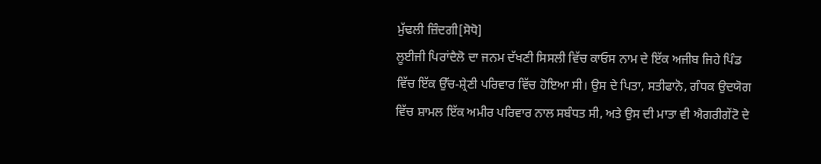ਮੁੱਢਲੀ ਜ਼ਿੰਦਗੀ[ਸੋਧੋ]
ਲੂਈਜੀ ਪਿਰਾਂਦੈਲੋ ਦਾ ਜਨਮ ਦੱਖਣੀ ਸਿਸਲੀ ਵਿੱਚ ਕਾਓਸ ਨਾਮ ਦੇ ਇੱਕ ਅਜੀਬ ਜਿਹੇ ਪਿੰਡ ਵਿੱਚ ਇੱਕ ਉੱਚ-ਸ਼੍ਰੇਣੀ ਪਰਿਵਾਰ ਵਿੱਚ ਹੋਇਆ ਸੀ। ਉਸ ਦੇ ਪਿਤਾ, ਸਤੀਫਾਨੋ, ਗੰਧਕ ਉਦਯੋਗ ਵਿੱਚ ਸ਼ਾਮਲ ਇੱਕ ਅਮੀਰ ਪਰਿਵਾਰ ਨਾਲ ਸਬੰਧਤ ਸੀ, ਅਤੇ ਉਸ ਦੀ ਮਾਤਾ ਵੀ ਐਗਰੀਗੇਂਟੋ ਦੇ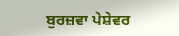ਬੁਰਜ਼ਵਾ ਪੇਸ਼ੇਵਰ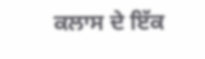ਕਲਾਸ ਦੇ ਇੱਕ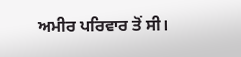ਅਮੀਰ ਪਰਿਵਾਰ ਤੋਂ ਸੀ।